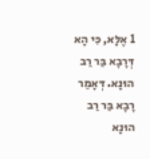1 אֶלָּא, כִּי הָא דְּרָבָא בַּר רַב הוּנָא. דְּאָמַר רָבָא בַּר רַב הוּנָא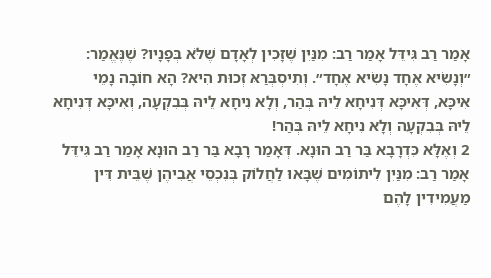אָמַר רַב גִּידֵּל אָמַר רַב: מִנַּיִן שֶׁזָּכִין לְאָדָם שֶׁלֹּא בְּפָנָיו? שֶׁנֶּאֱמַר: ״וְנָשִׂיא אֶחָד נָשִׂיא אֶחָד״. וְתִיסְבְּרַאּ זְכוּת הִיא? הָא חוֹבָה נָמֵי אִיכָּא, דְּאִיכָּא דְּנִיחָא לֵיהּ בְּהַר, וְלָא נִיחָא לֵיהּ בְּבִקְעָה, וְאִיכָּא דְּנִיחָא לֵיהּ בְּבִקְעָה וְלָא נִיחָא לֵיהּ בְּהַר!
2 וְאֶלָּא כִּדְרָבָא בַּר רַב הוּנָא. דְּאָמַר רָבָא בַּר רַב הוּנָא אָמַר רַב גִּידֵּל אָמַר רַב: מִנַּיִן לִיתוֹמִים שֶׁבָּאוּ לַחֲלוֹק בְּנִכְסֵי אֲבִיהֶן שֶׁבֵּית דִּין מַעֲמִידִין לָהֶם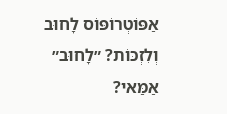אַפּוֹטְרוֹפּוֹס לָחוּב וְלִזְכּוֹת? ״לָחוּב״ אַמַּאי?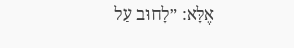אֶלָּא: ״לָחוּב עַל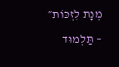מְנָת לִזְכּוֹת״ – תַּלְמוּד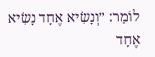לוֹמַר: ״וְנָשִׂיא אֶחָד נָשִׂיא אֶחָד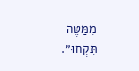מִמַּטֶּה תִּקְחוּ״.